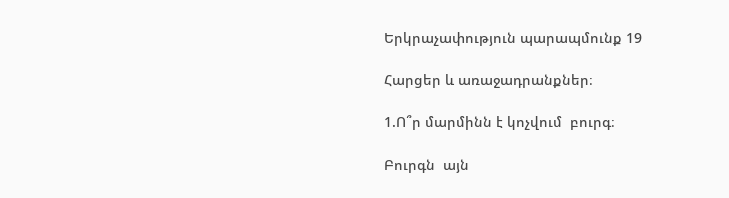Երկրաչափություն պարապմունք 19

Հարցեր և առաջադրանքներ։

1.Ո՞ր մարմինն է կոչվում  բուրգ։

Բուրգն  այն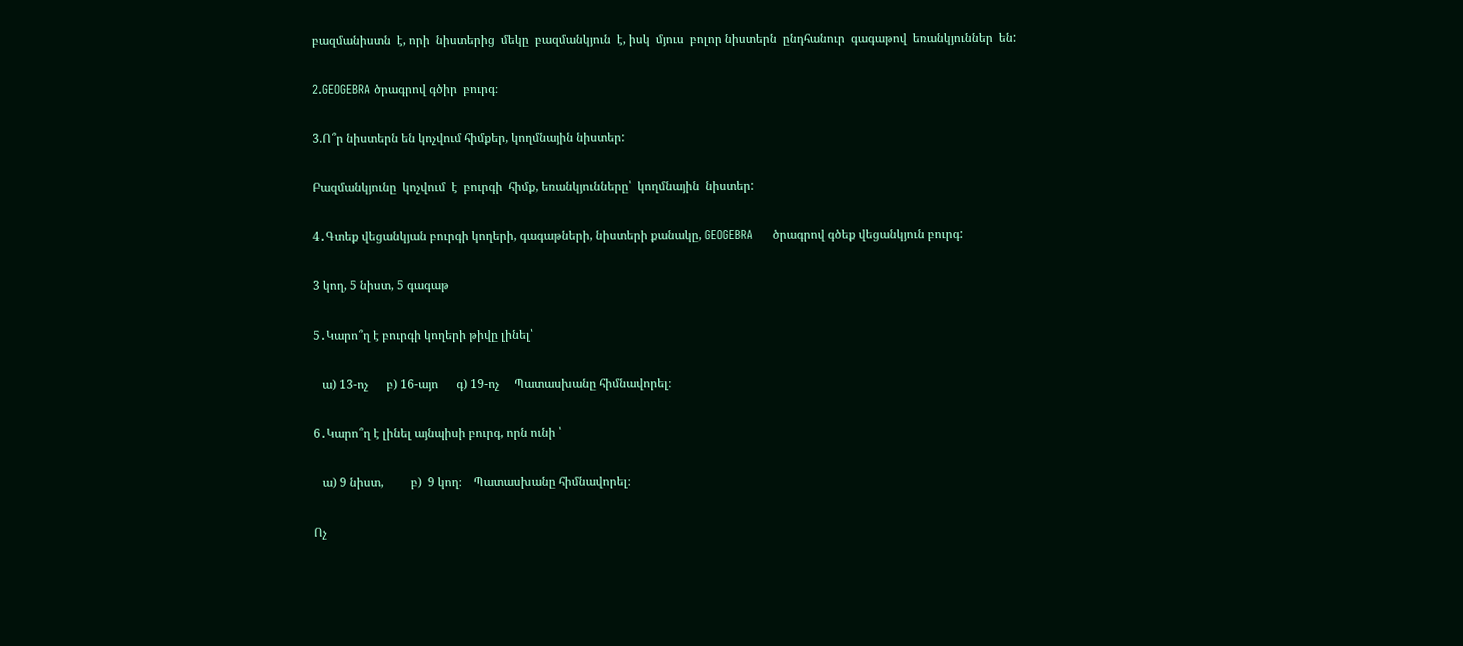բազմանիստն  է, որի  նիստերից  մեկը  բազմանկյուն  է, իսկ  մյուս  բոլոր նիստերն  ընդհանուր  գագաթով  եռանկյուններ  են:

2.GEOGEBRA ծրագրով գծիր  բուրգ։

3.Ո՞ր նիստերն են կոչվում հիմքեր, կողմնային նիստեր:

Բազմանկյունը  կոչվում  է  բուրգի  հիմք, եռանկյունները՝  կողմնային  նիստեր:

4․Գտեք վեցանկյան բուրգի կողերի, գագաթների, նիստերի քանակը, GEOGEBRA     ծրագրով գծեք վեցանկյուն բուրգ:

3 կող, 5 նիստ, 5 գագաթ

5․Կարո՞ղ է բուրգի կողերի թիվը լինել՝

   ա) 13-ոչ      բ) 16-այո      գ) 19-ոչ     Պատասխանը հիմնավորել։

6․Կարո՞ղ է լինել այնպիսի բուրգ, որն ունի ՝

   ա) 9 նիստ,         բ)  9 կող։    Պատասխանը հիմնավորել։

Ոչ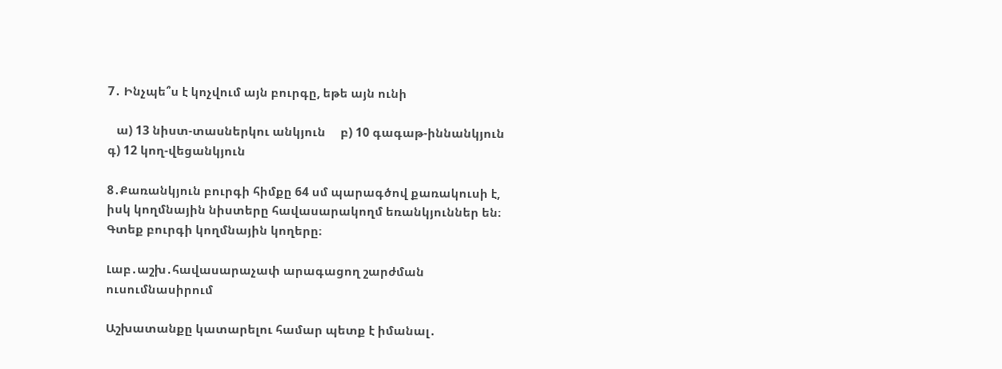7․ Ինչպե՞ս է կոչվում այն բուրգը, եթե այն ունի

   ա) 13 նիստ-տասներկու անկյուն     բ) 10 գագաթ-իննանկյուն    գ) 12 կող-վեցանկյուն

8․Քառանկյուն բուրգի հիմքը 64 սմ պարագծով քառակուսի է, իսկ կողմնային նիստերը հավասարակողմ եռանկյուններ են։ Գտեք բուրգի կողմնային կողերը։

Լաբ․աշխ․հավասարաչափ արագացող շարժման ուսումնասիրում

Աշխատանքը կատարելու համար պետք է իմանալ․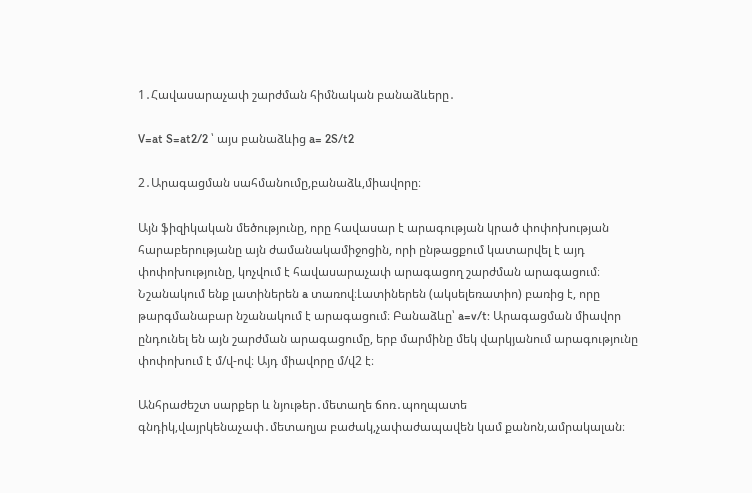1․Հավասարաչափ շարժման հիմնական բանաձևերը․

V=at S=at2/2 ՝ այս բանաձևից a= 2S/t2

2․Արագացման սահմանումը,բանաձև,միավորը։

Այն ֆիզիկական մեծությունը, որը հավասար է արագության կրած փոփոխության հարաբերությանը այն ժամանակամիջոցին, որի ընթացքում կատարվել է այդ փոփոխությունը, կոչվում է հավասարաչափ արագացող շարժման արագացում։ Նշանակում ենք լատիներեն a տառով։Լատիներեն (ակսելեռատիո) բառից է, որը թարգմանաբար նշանակում է արագացում։ Բանաձևը՝ a=v/t: Արագացման միավոր ընդունել են այն շարժման արագացումը, երբ մարմինը մեկ վարկյանում արագությունը փոփոխում է մ/վ-ով։ Այդ միավորը մ/վ2 է։

Անհրաժեշտ սարքեր և նյութեր․մետաղե ճոռ․պողպատե գնդիկ,վայրկենաչափ․մետաղյա բաժակ,չափաժապավեն կամ քանոն,ամրակալան։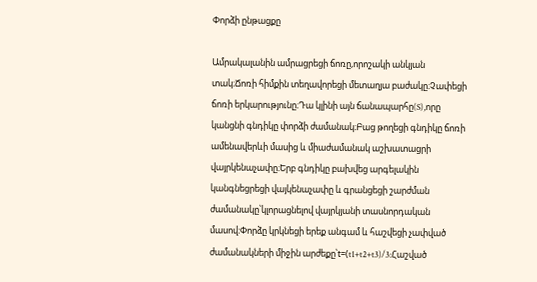Փորձի ընթացքը

Ամրակալանին ամրացրեցի ճոռը,որոշակի անկյան տակ։Ճոռի հիմքին տեղավորեցի մետաղյա բաժակը։Չափեցի ճոռի երկարությունը։Դա կլինի այն ճանապարհը(S),որը կանցնի գնդիկը փորձի ժամանակ։Բաց թողեցի գնդիկը ճոռի ամենավերևի մասից և միաժամանակ աշխատացրի վայրկենաչափը։Երբ գնդիկը բախվեց արգելակին կանգնեցրեցի վայկենաչափը և գրանցեցի շարժման ժամանակը՝կլորացնելով վայրկյանի տասնորդական մասով։Փորձը կրկնեցի երեք անգամ և հաշվեցի չափված ժամանակների միջին արժեքը՝t=(t1+t2+t3)/3:Հաշված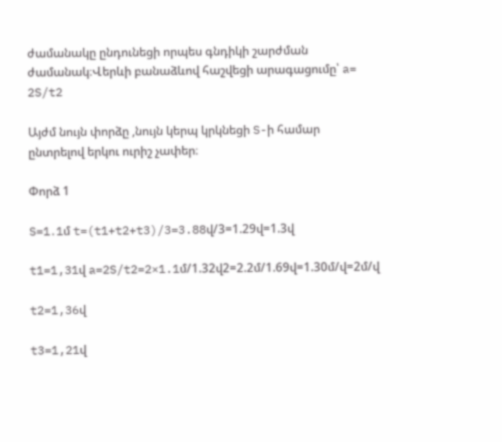ժամանակը ընդունեցի որպես գնդիկի շարժման ժամանակ։Վերևի բանաձևով հաշվեցի արագացումը՝ a= 2S/t2

Այժմ նույն փորձը ,նույն կերպ կրկնեցի S-ի համար ընտրելով երկու ուրիշ չափեր։

Փորձ 1

S=1․1մ t=(t1+t2+t3)/3=3.88վ/3=1.29վ=1.3վ

t1=1,31վ a=2S/t2=2×1.1մ/1.32վ2=2.2մ/1.69վ=1.30մ/վ=2մ/վ

t2=1,36վ

t3=1,21վ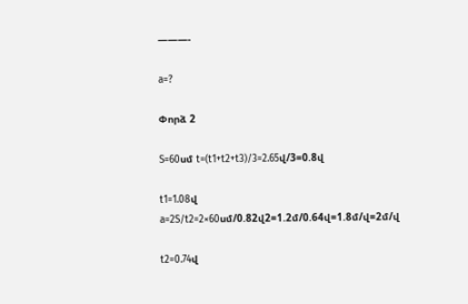———-

a=?

Փորձ 2

S=60սմ t=(t1+t2+t3)/3=2.65վ/3=0.8վ

t1=1.08վ a=2S/t2=2×60սմ/0.82վ2=1.2մ/0.64վ=1.8մ/վ=2մ/վ

t2=0.74վ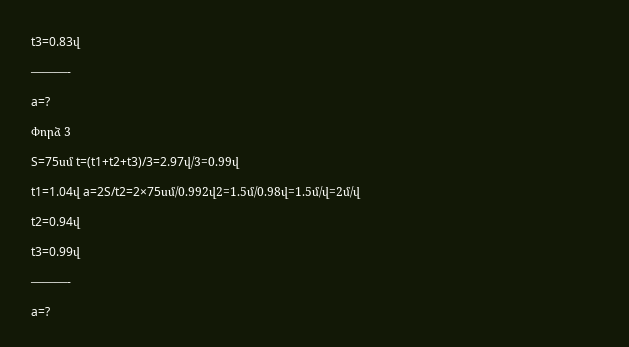t3=0.83վ

———-

a=?

Փորձ 3

S=75սմ t=(t1+t2+t3)/3=2.97վ/3=0.99վ

t1=1.04վ a=2S/t2=2×75սմ/0.992վ2=1.5մ/0.98վ=1.5մ/վ=2մ/վ

t2=0.94վ

t3=0.99վ

———-

a=?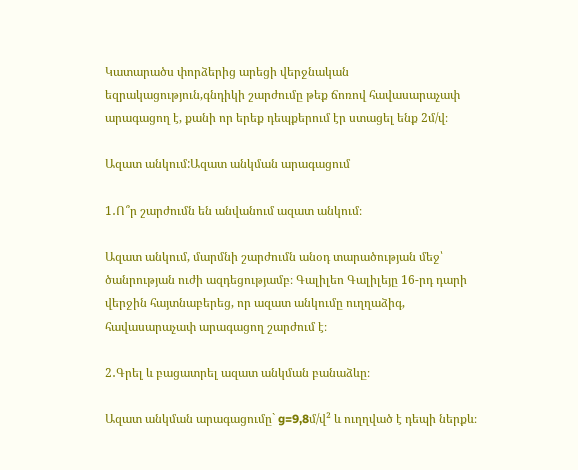Կատարածս փորձերից արեցի վերջնական եզրակացություն,գնդիկի շարժումը թեք ճոռով հավասարաչափ արագացող է, քանի որ երեք դեպքերում էր ստացել ենք 2մ/վ։

Ազատ անկում:Ազատ անկման արագացում

1․Ո՞ր շարժումն են անվանում ազատ անկում։

Ազատ անկում, մարմնի շարժումն անօդ տարածության մեջ՝ ծանրության ուժի ազդեցությամբ։ Գալիլեո Գալիլեյը 16-րդ դարի վերջին հայտնաբերեց, որ ազատ անկումը ուղղաձիգ, հավասարաչափ արագացող շարժում է։

2․Գրել և բացատրել ազատ անկման բանաձևը։

Ազատ անկման արագացումը` g=9,8մ/վ² և ուղղված է դեպի ներքև։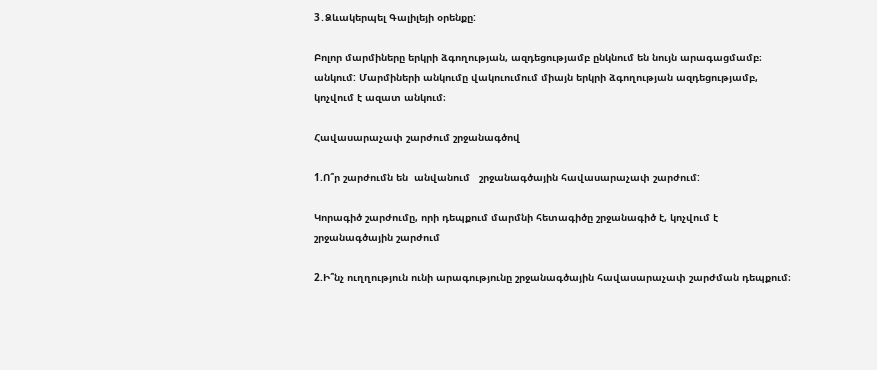3․Ձևակերպել Գալիլեյի օրենքը:

Բոլոր մարմիները երկրի ձգողության, ազդեցությամբ ընկնում են նույն արագացմամբ։ անկում: Մարմիների անկումը վակուումում միայն երկրի ձգողության ազդեցությամբ, կոչվում է ազատ անկում։

Հավասարաչափ շարժում շրջանագծով

1.Ո՞ր շարժումն են  անվանում   շրջանագծային հավասարաչափ շարժում:

Կորագիծ շարժումը, որի դեպքում մարմնի հետագիծը շրջանագիծ է, կոչվում է շրջանագծային շարժում

2.Ի՞նչ ուղղություն ունի արագությունը շրջանագծային հավասարաչափ շարժման դեպքում։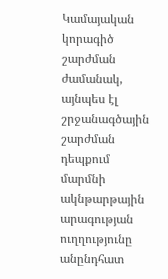Կամայական կորագիծ շարժման ժամանակ, այնպես էլ շրջանագծային շարժման դեպքում մարմնի ակնթարթային արագության ուղղությունը անընդհատ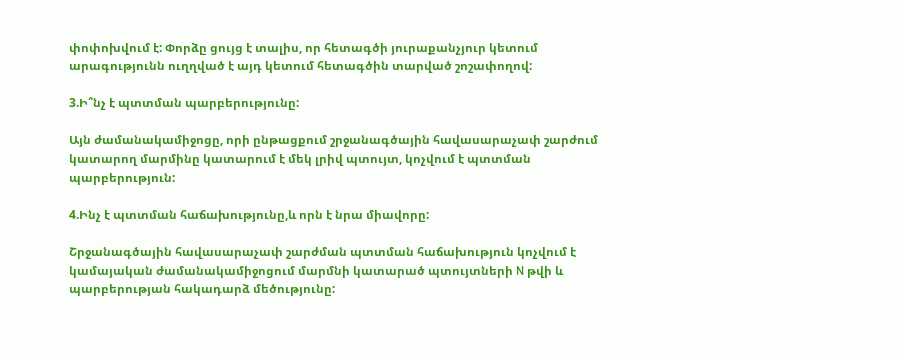փոփոխվում է: Փորձը ցույց է տալիս, որ հետագծի յուրաքանչյուր կետում արագությունն ուղղված է այդ կետում հետագծին տարված շոշափողով:

3.Ի՞նչ է պտտման պարբերությունը:

Այն ժամանակամիջոցը, որի ընթացքում շրջանագծային հավասարաչափ շարժում կատարող մարմինը կատարում է մեկ լրիվ պտույտ, կոչվում է պտտման պարբերություն:

4.Ինչ է պտտման հաճախությունը,և որն է նրա միավորը:

Շրջանագծային հավասարաչափ շարժման պտտման հաճախություն կոչվում է կամայական ժամանակամիջոցում մարմնի կատարած պտույտների N թվի և պարբերության հակադարձ մեծությունը: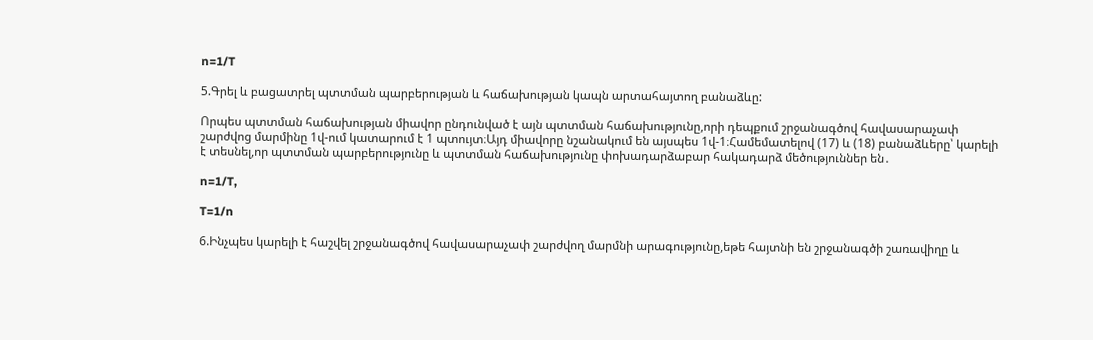n=1/T

5.Գրել և բացատրել պտտման պարբերության և հաճախության կապն արտահայտող բանաձևը:

Որպես պտտման հաճախության միավոր ընդունված է այն պտտման հաճախությունը,որի դեպքում շրջանագծով հավասարաչափ շարժվոց մարմինը 1վ-ում կատարում է 1 պտույտ։Այդ միավորը նշանակում են այսպես 1վ-1։Համեմատելով (17) և (18) բանաձևերը՝ կարելի է տեսնել,որ պտտման պարբերությունը և պտտման հաճախությունը փոխադարձաբար հակադարձ մեծություններ են․

n=1/T,

T=1/n

6.Ինչպես կարելի է հաշվել շրջանագծով հավասարաչափ շարժվող մարմնի արագությունը,եթե հայտնի են շրջանագծի շառավիղը և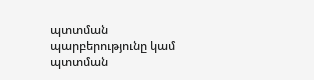պտտման պարբերությունը կամ պտտման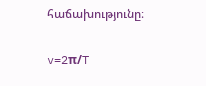հաճախությունը։

v=2π/T